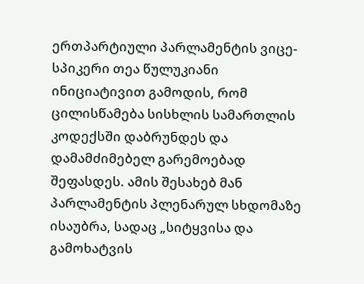ერთპარტიული პარლამენტის ვიცე-სპიკერი თეა წულუკიანი ინიციატივით გამოდის, რომ ცილისწამება სისხლის სამართლის კოდექსში დაბრუნდეს და დამამძიმებელ გარემოებად შეფასდეს. ამის შესახებ მან პარლამენტის პლენარულ სხდომაზე ისაუბრა, სადაც „სიტყვისა და გამოხატვის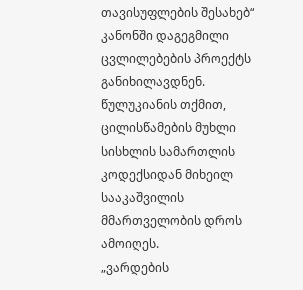თავისუფლების შესახებ“ კანონში დაგეგმილი ცვლილებების პროექტს განიხილავდნენ.
წულუკიანის თქმით, ცილისწამების მუხლი სისხლის სამართლის კოდექსიდან მიხეილ სააკაშვილის მმართველობის დროს ამოიღეს.
„ვარდების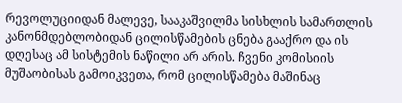რევოლუციიდან მალევე, სააკაშვილმა სისხლის სამართლის კანონმდებლობიდან ცილისწამების ცნება გააქრო და ის დღესაც ამ სისტემის ნაწილი არ არის. ჩვენი კომისიის მუშაობისას გამოიკვეთა, რომ ცილისწამება მაშინაც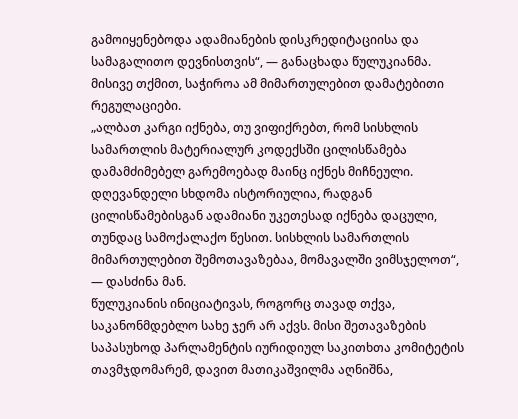გამოიყენებოდა ადამიანების დისკრედიტაციისა და სამაგალითო დევნისთვის“, — განაცხადა წულუკიანმა.
მისივე თქმით, საჭიროა ამ მიმართულებით დამატებითი რეგულაციები.
„ალბათ კარგი იქნება, თუ ვიფიქრებთ, რომ სისხლის სამართლის მატერიალურ კოდექსში ცილისწამება დამამძიმებელ გარემოებად მაინც იქნეს მიჩნეული. დღევანდელი სხდომა ისტორიულია, რადგან ცილისწამებისგან ადამიანი უკეთესად იქნება დაცული, თუნდაც სამოქალაქო წესით. სისხლის სამართლის მიმართულებით შემოთავაზებაა, მომავალში ვიმსჯელოთ“, — დასძინა მან.
წულუკიანის ინიციატივას, როგორც თავად თქვა, საკანონმდებლო სახე ჯერ არ აქვს. მისი შეთავაზების საპასუხოდ პარლამენტის იურიდიულ საკითხთა კომიტეტის თავმჯდომარემ, დავით მათიკაშვილმა აღნიშნა,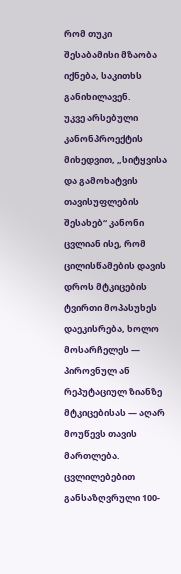რომ თუკი შესაბამისი მზაობა იქნება, საკითხს განიხილავენ.
უკვე არსებული კანონპროექტის მიხედვით, „სიტყვისა და გამოხატვის თავისუფლების შესახებ“ კანონი ცვლიან ისე, რომ ცილისწამების დავის დროს მტკიცების ტვირთი მოპასუხეს დაეკისრება, ხოლო მოსარჩელეს — პიროვნულ ან რეპუტაციულ ზიანზე მტკიცებისას — აღარ მოუწევს თავის მართლება.
ცვლილებებით განსაზღვრული 100-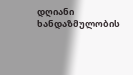დღიანი ხანდაზმულობის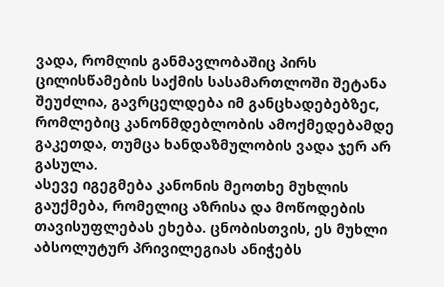ვადა, რომლის განმავლობაშიც პირს ცილისწამების საქმის სასამართლოში შეტანა შეუძლია, გავრცელდება იმ განცხადებებზეc, რომლებიც კანონმდებლობის ამოქმედებამდე გაკეთდა, თუმცა ხანდაზმულობის ვადა ჯერ არ გასულა.
ასევე იგეგმება კანონის მეოთხე მუხლის გაუქმება, რომელიც აზრისა და მოწოდების თავისუფლებას ეხება. ცნობისთვის, ეს მუხლი აბსოლუტურ პრივილეგიას ანიჭებს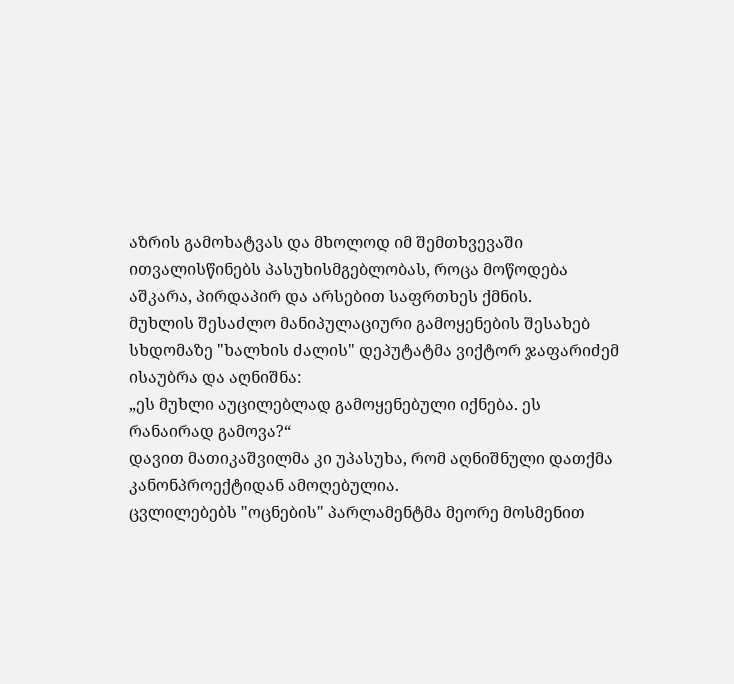აზრის გამოხატვას და მხოლოდ იმ შემთხვევაში ითვალისწინებს პასუხისმგებლობას, როცა მოწოდება აშკარა, პირდაპირ და არსებით საფრთხეს ქმნის.
მუხლის შესაძლო მანიპულაციური გამოყენების შესახებ სხდომაზე "ხალხის ძალის" დეპუტატმა ვიქტორ ჯაფარიძემ ისაუბრა და აღნიშნა:
„ეს მუხლი აუცილებლად გამოყენებული იქნება. ეს რანაირად გამოვა?“
დავით მათიკაშვილმა კი უპასუხა, რომ აღნიშნული დათქმა კანონპროექტიდან ამოღებულია.
ცვლილებებს "ოცნების" პარლამენტმა მეორე მოსმენით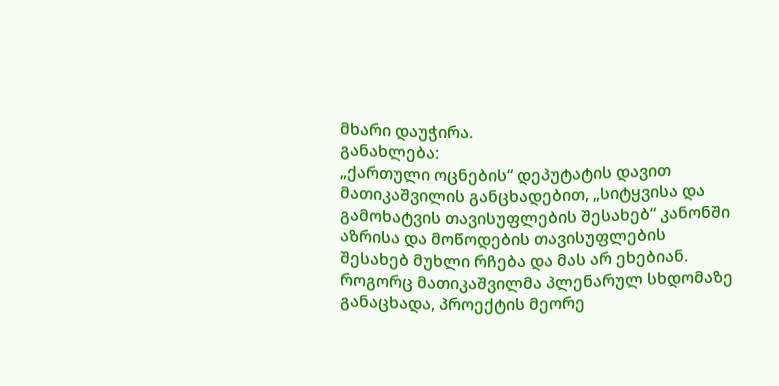მხარი დაუჭირა.
განახლება:
„ქართული ოცნების“ დეპუტატის დავით მათიკაშვილის განცხადებით, „სიტყვისა და გამოხატვის თავისუფლების შესახებ“ კანონში აზრისა და მოწოდების თავისუფლების შესახებ მუხლი რჩება და მას არ ეხებიან.
როგორც მათიკაშვილმა პლენარულ სხდომაზე განაცხადა, პროექტის მეორე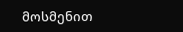მოსმენით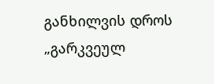განხილვის დროს „გარკვეულ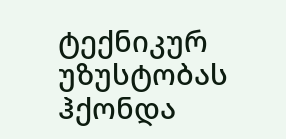ტექნიკურ უზუსტობას ჰქონდა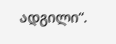ადგილი“.